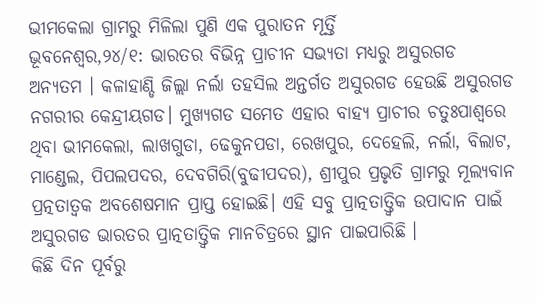ଭୀମକେଲା ଗ୍ରାମରୁ ମିଳିଲା ପୁଣି ଏକ ପୁରାତନ ମୂର୍ତ୍ତି
ଭୂବନେଶ୍ବର,୨୪/୧: ଭାରତର ବିଭିନ୍ନ ପ୍ରାଚୀନ ସଭ୍ୟତା ମଧ୍ୟରୁ ଅସୁରଗଡ ଅନ୍ୟତମ । କଳାହାଣ୍ଡି ଜିଲ୍ଲା ନର୍ଲା ତହସିଲ ଅନ୍ତର୍ଗତ ଅସୁରଗଡ ହେଉଛି ଅସୁରଗଡ ନଗରୀର କେନ୍ଦ୍ରୀୟଗଡ। ମୁଖ୍ୟଗଡ ସମେତ ଏହାର ବାହ୍ୟ ପ୍ରାଚୀର ଚତୁଃପାଶ୍ୱରେ ଥିବା ଭୀମକେଲା, ଲାଖଗୁଡା, ଢେକୁନପଡା, ରେଖପୁର, ଦେହେଲି, ନର୍ଲା, ବିଲାଟ, ମାଣ୍ଡେଲ, ପିପଲପଦର, ଦେବଗିରି(ବୁଢୀପଦର), ଶ୍ରୀପୁର ପ୍ରଭୃତି ଗ୍ରାମରୁ ମୂଲ୍ୟବାନ ପ୍ରତ୍ନତାତ୍ୱକ ଅବଶେଷମାନ ପ୍ରାପ୍ତ ହୋଇଛି। ଏହି ସବୁ ପ୍ରାତ୍ନତାତ୍ତ୍ବିକ ଉପାଦାନ ପାଇଁ ଅସୁରଗଡ ଭାରତର ପ୍ରାତ୍ନତାତ୍ତ୍ବିକ ମାନଚିତ୍ରରେ ସ୍ଥାନ ପାଇପାରିଛି ।
କିଛି ଦିନ ପୂର୍ବରୁ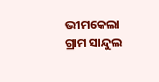ଭୀମକେଲା ଗ୍ରାମ ସାନ୍ଦୁଲ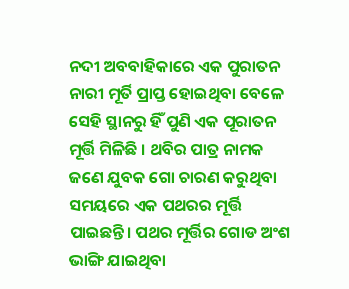ନଦୀ ଅବବାହିକାରେ ଏକ ପୁରାତନ ନାରୀ ମୂର୍ତି ପ୍ରାପ୍ତ ହୋଇଥିବା ବେଳେ ସେହି ସ୍ଥାନରୁ ହିଁ ପୁଣି ଏକ ପୂରାତନ ମୂର୍ତ୍ତି ମିଳିଛି । ଥବିର ପାତ୍ର ନାମକ ଜଣେ ଯୁବକ ଗୋ ଚାରଣ କରୁଥିବା ସମୟରେ ଏକ ପଥରର ମୂର୍ତ୍ତି ପାଇଛନ୍ତି। ପଥର ମୂର୍ତ୍ତିର ଗୋଡ ଅଂଶ ଭାଙ୍ଗି ଯାଇଥିବା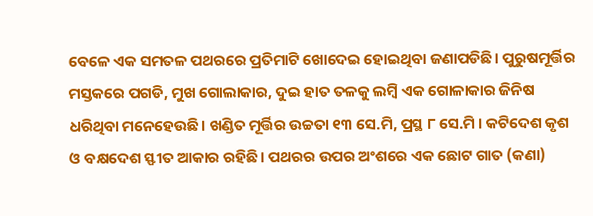ବେଳେ ଏକ ସମତଳ ପଥରରେ ପ୍ରତିମାଟି ଖୋଦେଇ ହୋଇଥିବା ଜଣାପଡିଛି। ପୁରୁଷମୂର୍ତ୍ତିର ମସ୍ତକରେ ପଗଡି, ମୁଖ ଗୋଲାକାର, ଦୁଇ ହାତ ତଳକୁ ଲମ୍ବି ଏକ ଗୋଳାକାର ଜିନିଷ ଧରିଥିବା ମନେହେଉଛି। ଖଣ୍ଡିତ ମୂର୍ତ୍ତିର ଉଚ୍ଚତା ୧୩ ସେ.ମି, ପ୍ରସ୍ଥ ୮ ସେ.ମି । କଟିଦେଶ କୃଶ ଓ ବକ୍ଷଦେଶ ସ୍ଫୀତ ଆକାର ରହିଛି। ପଥରର ଉପର ଅଂଶରେ ଏକ ଛୋଟ ଗାତ (କଣା)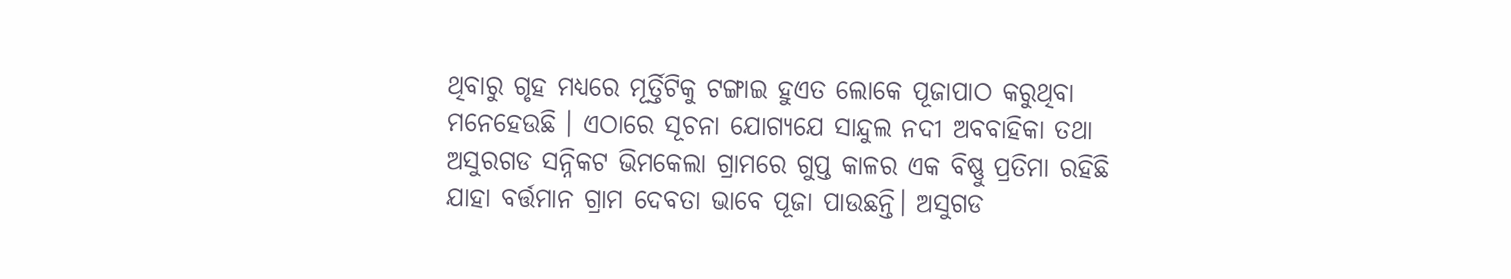ଥିବାରୁ ଗୃହ ମଧ୍ୟରେ ମୂର୍ତ୍ତିଟିକୁ ଟଙ୍ଗାଇ ହୁଏତ ଲୋକେ ପୂଜାପାଠ କରୁଥିବା ମନେହେଉଛି । ଏଠାରେ ସୂଚନା ଯୋଗ୍ୟଯେ ସାନ୍ଦୁଲ ନଦୀ ଅବବାହିକା ତଥା ଅସୁରଗଡ ସନ୍ନିକଟ ଭିମକେଲା ଗ୍ରାମରେ ଗୁପ୍ତ କାଳର ଏକ ବିଷ୍ଣୁ ପ୍ରତିମା ରହିଛି ଯାହା ବର୍ତ୍ତମାନ ଗ୍ରାମ ଦେବତା ଭାବେ ପୂଜା ପାଉଛନ୍ତି। ଅସୁଗଡ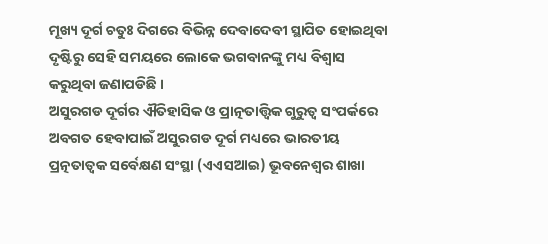ମୂଖ୍ୟ ଦୂର୍ଗ ଚତୁଃ ଦିଗରେ ବିଭିନ୍ନ ଦେବାଦେବୀ ସ୍ଥାପିତ ହୋଇଥିବା ଦୃଷ୍ଟିରୁ ସେହି ସମୟରେ ଲୋକେ ଭଗବାନଙ୍କୁ ମଧ୍ୟ ବିଶ୍ବାସ କରୁଥିବା ଜଣାପଡିଛି ।
ଅସୁରଗଡ ଦୂର୍ଗର ଐତିହାସିକ ଓ ପ୍ରାତ୍ନତାତ୍ତ୍ବିକ ଗୁରୁତ୍ବ ସଂପର୍କରେ ଅବଗତ ହେବାପାଇଁ ଅସୁରଗଡ ଦୂର୍ଗ ମଧ୍ୟରେ ଭାରତୀୟ ପ୍ରତ୍ନତାତ୍ୱକ ସର୍ବେକ୍ଷଣ ସଂସ୍ଥା (ଏଏସଆଇ) ଭୂବନେଶ୍ବର ଶାଖା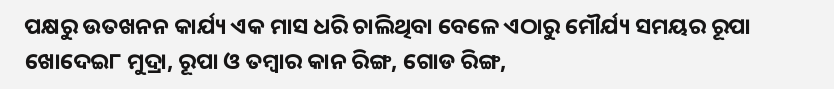ପକ୍ଷରୁ ଉତଖନନ କାର୍ଯ୍ୟ ଏକ ମାସ ଧରି ଚାଲିଥିବା ବେଳେ ଏଠାରୁ ମୌର୍ଯ୍ୟ ସମୟର ରୂପା ଖୋଦେଇ୮ ମୁଦ୍ରା, ରୂପା ଓ ତମ୍ବାର କାନ ରିଙ୍ଗ, ଗୋଡ ରିଙ୍ଗ,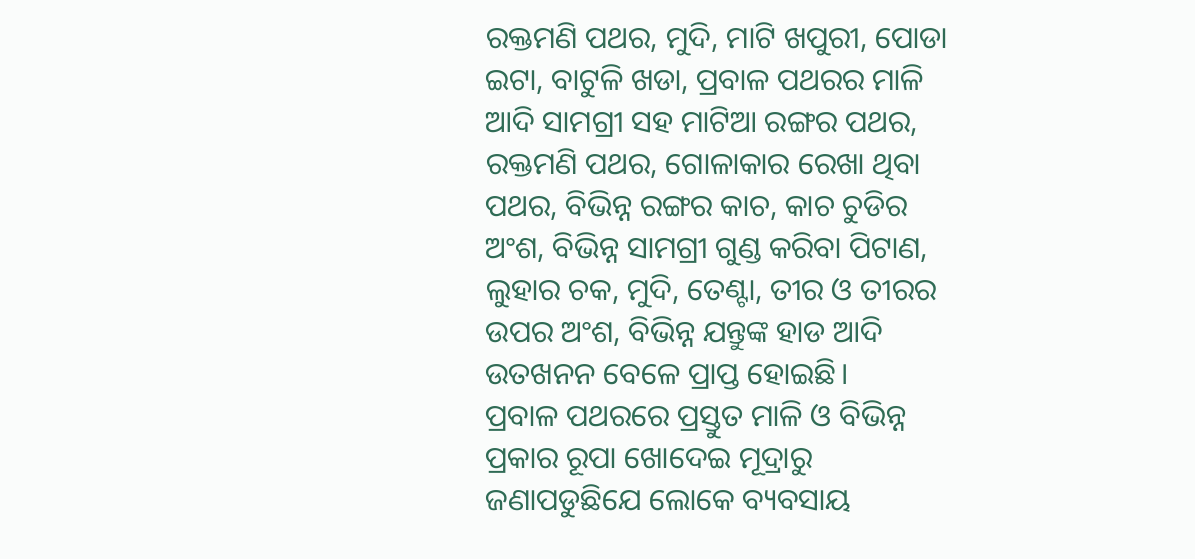ରକ୍ତମଣି ପଥର, ମୁଦି, ମାଟି ଖପୁରୀ, ପୋଡା ଇଟା, ବାଟୁଳି ଖଡା, ପ୍ରବାଳ ପଥରର ମାଳି ଆଦି ସାମଗ୍ରୀ ସହ ମାଟିଆ ରଙ୍ଗର ପଥର, ରକ୍ତମଣି ପଥର, ଗୋଳାକାର ରେଖା ଥିବା ପଥର, ବିଭିନ୍ନ ରଙ୍ଗର କାଚ, କାଚ ଚୁଡିର ଅଂଶ, ବିଭିନ୍ନ ସାମଗ୍ରୀ ଗୁଣ୍ଡ କରିବା ପିଟାଣ, ଲୁହାର ଚକ, ମୁଦି, ତେଣ୍ଟା, ତୀର ଓ ତୀରର ଉପର ଅଂଶ, ବିଭିନ୍ନ ଯନ୍ତୁଙ୍କ ହାଡ ଆଦି ଉତଖନନ ବେଳେ ପ୍ରାପ୍ତ ହୋଇଛି।
ପ୍ରବାଳ ପଥରରେ ପ୍ରସ୍ତୁତ ମାଳି ଓ ବିଭିନ୍ନ ପ୍ରକାର ରୂପା ଖୋଦେଇ ମୂଦ୍ରାରୁ ଜଣାପଡୁଛିଯେ ଲୋକେ ବ୍ୟବସାୟ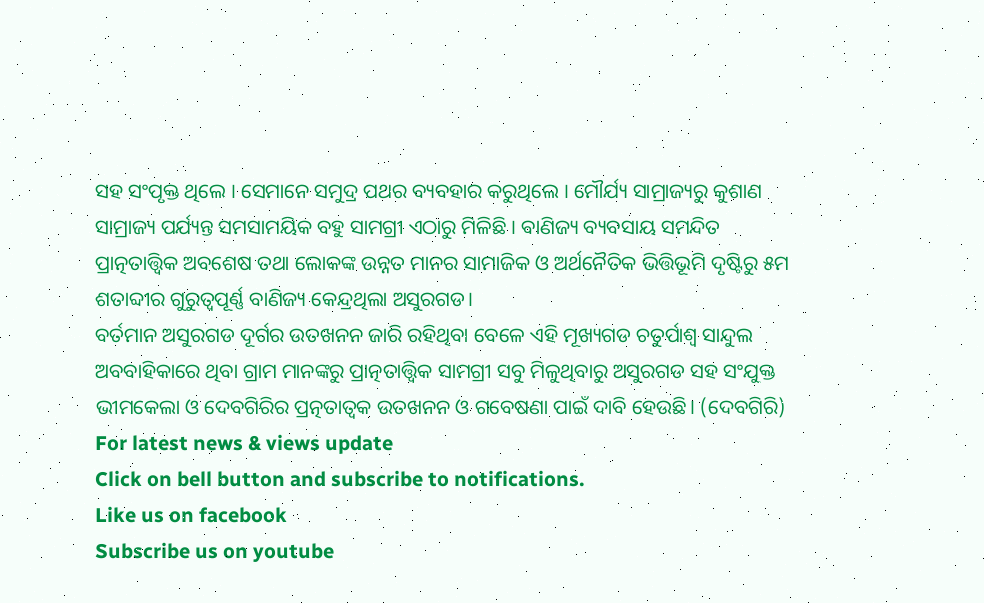ସହ ସଂପୃକ୍ତ ଥିଲେ । ସେମାନେ ସମୁଦ୍ର ପଥର ବ୍ୟବହାର କରୁଥିଲେ । ମୌର୍ଯ୍ୟ ସାମ୍ରାଜ୍ୟରୁ କୁଶାଣ ସାମ୍ରାଜ୍ୟ ପର୍ଯ୍ୟନ୍ତ ସମସାମୟିକ ବହୁ ସାମଗ୍ରୀ ଏଠାରୁ ମିଳିଛି । ବାଣିଜ୍ୟ ବ୍ୟବସାୟ ସମନ୍ଦିତ ପ୍ରାତ୍ନତାତ୍ତ୍ବିକ ଅବଶେଷ ତଥା ଲୋକଙ୍କ ଉନ୍ନତ ମାନର ସାମାଜିକ ଓ ଅର୍ଥନୈତିକ ଭିତ୍ତିଭୂମି ଦୃଷ୍ଟିରୁ ୫ମ ଶତାବ୍ଦୀର ଗୁରୁତ୍ବପୂର୍ଣ୍ଣ ବାଣିଜ୍ୟ କେନ୍ଦ୍ରଥିଲା ଅସୁରଗଡ।
ବର୍ତମାନ ଅସୁରଗଡ ଦୂର୍ଗର ଉତଖନନ ଜାରି ରହିଥିବା ବେଳେ ଏହି ମୂଖ୍ୟଗଡ ଚତୁର୍ପାଶ୍ବ ସାନ୍ଦୁଲ ଅବବାହିକାରେ ଥିବା ଗ୍ରାମ ମାନଙ୍କରୁ ପ୍ରାତ୍ନତାତ୍ତ୍ବିକ ସାମଗ୍ରୀ ସବୁ ମିଳୁଥିବାରୁ ଅସୁରଗଡ ସହ ସଂଯୁକ୍ତ ଭୀମକେଲା ଓ ଦେବଗିରିର ପ୍ରତ୍ନତାତ୍ୱକ ଉତଖନନ ଓ ଗବେଷଣା ପାଇଁ ଦାବି ହେଉଛି। (ଦେବଗିରି)
For latest news & views update
Click on bell button and subscribe to notifications.
Like us on facebook
Subscribe us on youtube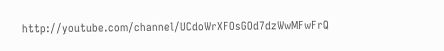http://youtube.com/channel/UCdoWrXFOsGOd7dzWwMFwFrQ